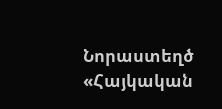Նորաստեղծ «Հայկական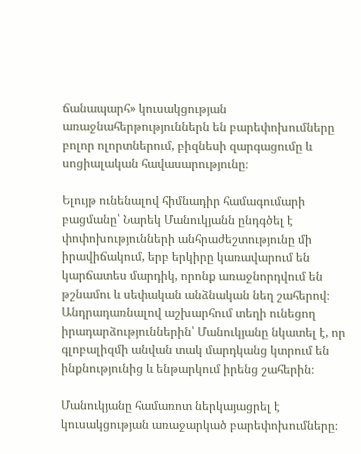ճանապարհ» կուսակցության առաջնահերթություններն են բարեփոխումները բոլոր ոլորտներում, բիզնեսի զարգացումը և սոցիալական հավասարությունը։

Ելույթ ունենալով հիմնադիր համագումարի բացմանը՝ Նարեկ Մանուկյանն ընդգծել է փոփոխությունների անհրաժեշտությունը մի իրավիճակում, երբ երկիրը կառավարում են կարճատես մարդիկ, որոնք առաջնորդվում են թշնամու և սեփական անձնական նեղ շահերով։ Անդրադառնալով աշխարհում տեղի ունեցող իրադարձություններին՝ Մանուկյանը նկատել է, որ գլոբալիզմի անվան տակ մարդկանց կտրում են ինքնությունից և ենթարկում իրենց շահերին։

Մանուկյանը համառոտ ներկայացրել է կուսակցության առաջարկած բարեփոխումները։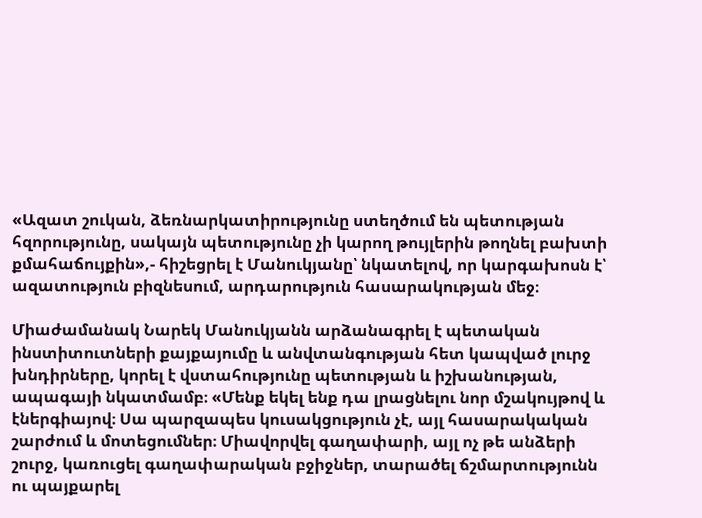«Ազատ շուկան, ձեռնարկատիրությունը ստեղծում են պետության հզորությունը, սակայն պետությունը չի կարող թույլերին թողնել բախտի քմահաճույքին»,- հիշեցրել է Մանուկյանը՝ նկատելով, որ կարգախոսն է՝ ազատություն բիզնեսում, արդարություն հասարակության մեջ։

Միաժամանակ Նարեկ Մանուկյանն արձանագրել է պետական ինստիտուտների քայքայումը և անվտանգության հետ կապված լուրջ խնդիրները, կորել է վստահությունը պետության և իշխանության, ապագայի նկատմամբ։ «Մենք եկել ենք դա լրացնելու նոր մշակույթով և էներգիայով։ Սա պարզապես կուսակցություն չէ, այլ հասարակական շարժում և մոտեցումներ։ Միավորվել գաղափարի, այլ ոչ թե անձերի շուրջ, կառուցել գաղափարական բջիջներ, տարածել ճշմարտությունն ու պայքարել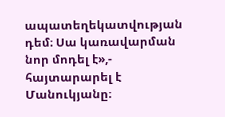ապատեղեկատվության դեմ։ Սա կառավարման նոր մոդել է»,- հայտարարել է Մանուկյանը։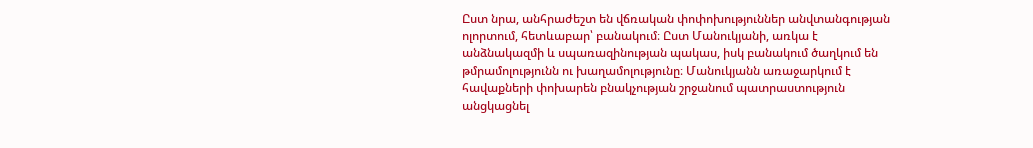Ըստ նրա, անհրաժեշտ են վճռական փոփոխություններ անվտանգության ոլորտում, հետևաբար՝ բանակում։ Ըստ Մանուկյանի, առկա է անձնակազմի և սպառազինության պակաս, իսկ բանակում ծաղկում են թմրամոլությունն ու խաղամոլությունը։ Մանուկյանն առաջարկում է հավաքների փոխարեն բնակչության շրջանում պատրաստություն անցկացնել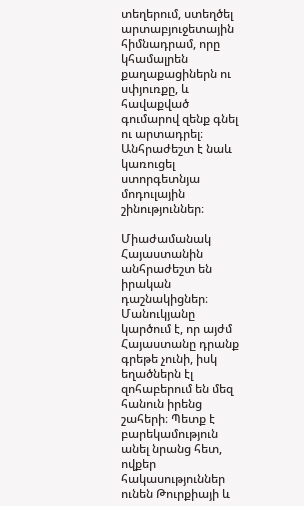տեղերում, ստեղծել արտաբյուջետային հիմնադրամ, որը կհամալրեն քաղաքացիներն ու սփյուռքը, և հավաքված գումարով զենք գնել ու արտադրել։ Անհրաժեշտ է նաև կառուցել ստորգետնյա մոդուլային շինություններ։

Միաժամանակ Հայաստանին անհրաժեշտ են իրական դաշնակիցներ։ Մանուկյանը կարծում է, որ այժմ Հայաստանը դրանք գրեթե չունի, իսկ եղածներն էլ զոհաբերում են մեզ հանուն իրենց շահերի։ Պետք է բարեկամություն անել նրանց հետ, ովքեր հակասություններ ունեն Թուրքիայի և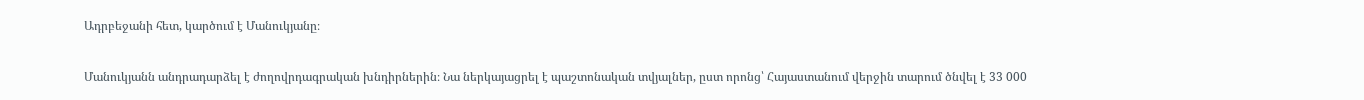Ադրբեջանի հետ, կարծում է Մանուկյանը։

Մանուկյանն անդրադարձել է ժողովրդագրական խնդիրներին։ Նա ներկայացրել է պաշտոնական տվյալներ, ըստ որոնց՝ Հայաստանում վերջին տարում ծնվել է 33 000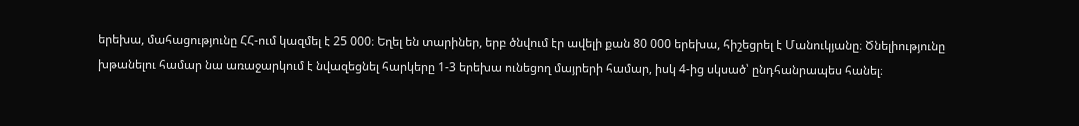երեխա, մահացությունը ՀՀ-ում կազմել է 25 000։ Եղել են տարիներ, երբ ծնվում էր ավելի քան 80 000 երեխա, հիշեցրել է Մանուկյանը։ Ծնելիությունը խթանելու համար նա առաջարկում է նվազեցնել հարկերը 1-3 երեխա ունեցող մայրերի համար, իսկ 4-ից սկսած՝ ընդհանրապես հանել։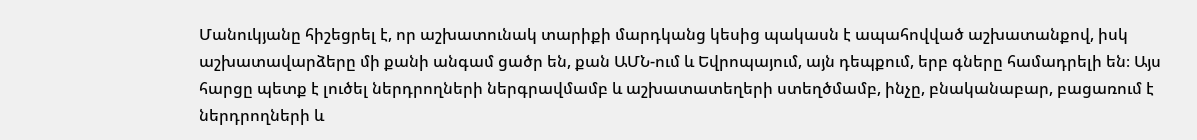Մանուկյանը հիշեցրել է, որ աշխատունակ տարիքի մարդկանց կեսից պակասն է ապահովված աշխատանքով, իսկ աշխատավարձերը մի քանի անգամ ցածր են, քան ԱՄՆ-ում և Եվրոպայում, այն դեպքում, երբ գները համադրելի են։ Այս հարցը պետք է լուծել ներդրողների ներգրավմամբ և աշխատատեղերի ստեղծմամբ, ինչը, բնականաբար, բացառում է ներդրողների և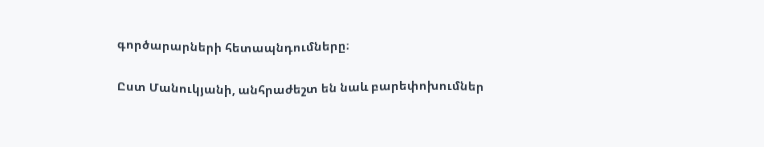գործարարների հետապնդումները։

Ըստ Մանուկյանի, անհրաժեշտ են նաև բարեփոխումներ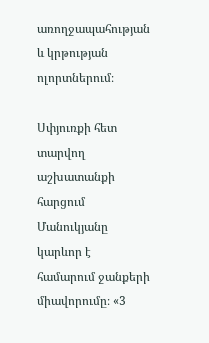առողջապահության և կրթության ոլորտներում։

Սփյուռքի հետ տարվող աշխատանքի հարցում Մանուկյանը կարևոր է համարում ջանքերի միավորումը։ «3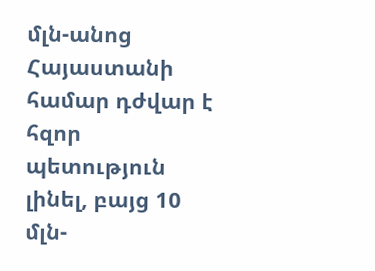մլն-անոց Հայաստանի համար դժվար է հզոր պետություն լինել, բայց 10 մլն-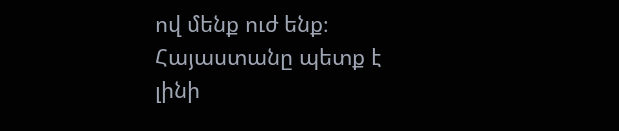ով մենք ուժ ենք։ Հայաստանը պետք է լինի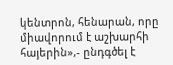կենտրոն, հենարան, որը միավորում է աշխարհի հայերին»,- ընդգծել է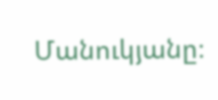Մանուկյանը։